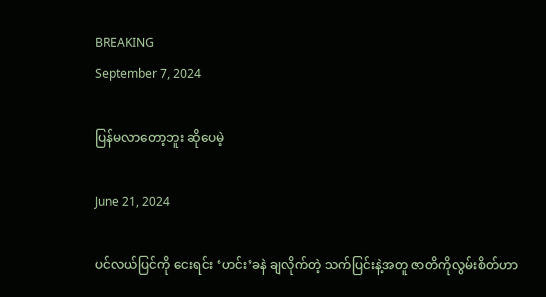BREAKING
September 7, 2024

ပြန်မလာတော့ဘူး ဆိုပေမဲ့

June 21, 2024

ပင်လယ်ပြင်ကို ငေးရင်း ‘ဟင်း’ခနဲ ချလိုက်တဲ့ သက်ပြင်းနဲ့အတူ ဇာတိကိုလွမ်းစိတ်ဟာ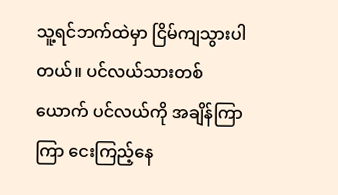သူ့ရင်ဘက်ထဲမှာ ငြိမ်ကျသွားပါတယ်။ ပင်လယ်သားတစ်ယောက် ပင်လယ်ကို အချိန်ကြာကြာ ငေးကြည့်နေ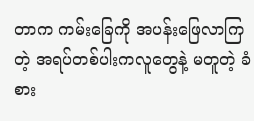တာက ကမ်းခြေကို အပန်းဖြေလာကြတဲ့ အရပ်တစ်ပါးကလူတွေနဲ့ မတူတဲ့ ခံစား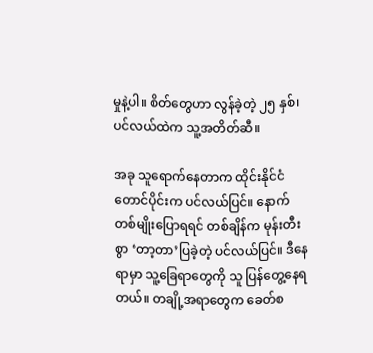မှုနဲ့ပါ။ စိတ်တွေဟာ လွန်ခဲ့တဲ့ ၂၅ နှစ်၊ ပင်လယ်ထဲက သူ့အတိတ်ဆီ။

အခု သူရောက်နေတာက ထိုင်းနိုင်ငံတောင်ပိုင်းက ပင်လယ်ပြင်။ နောက်တစ်မျိုးပြောရရင် တစ်ချိန်က မုန်းတီးစွာ ‘တာ့တာ’ပြခဲ့တဲ့ ပင်လယ်ပြင်။ ဒီနေရာမှာ သူ့ခြေရာတွေကို သူ ပြန်တွေ့နေရတယ်။ တချို့အရာတွေက ခေတ်စ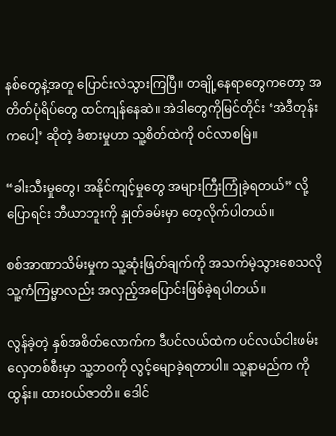နစ်တွေနဲ့အတူ ပြောင်းလဲသွားကြပြီ။ တချို့နေရာတွေကတော့ အတိတ်ပုံရိပ်တွေ ထင်ကျန်နေဆဲ။ အဲဒါတွေကိုမြင်တိုင်း ‘အဲဒီတုန်းကပေါ့’ ဆိုတဲ့ ခံစားမှုဟာ သူ့စိတ်ထဲကို ဝင်လာစမြဲ။

“ခါးသီးမှုတွေ၊ အနိုင်ကျင့်မှုတွေ အများကြီးကြုံခဲ့ရတယ်” လို့ ပြောရင်း ဘီယာဘူးကို နှုတ်ခမ်းမှာ တေ့လိုက်ပါတယ်။

စစ်အာဏာသိမ်းမှုက သူ့ဆုံးဖြတ်ချက်ကို အသက်မဲ့သွားစေသလို သူ့ကံကြမ္မာလည်း အလှည့်အပြောင်းဖြစ်ခဲ့ရပါတယ်။

လွန်ခဲ့တဲ့ နှစ်အစိတ်လောက်က ဒီပင်လယ်ထဲက ပင်လယ်ငါးဖမ်းလှေတစ်စီးမှာ သူ့ဘဝကို လွင့်မျောခဲ့ရတာပါ။ သူ့နာမည်က ကိုထွန်း။ ထားဝယ်ဇာတိ။ ဒေါင်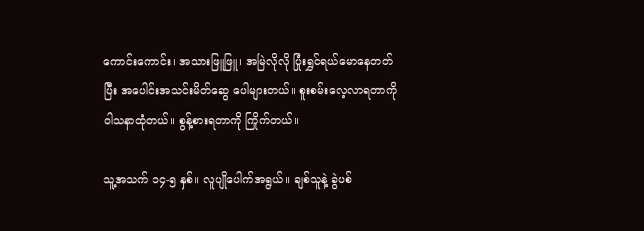ကောင်းကောင်း၊ အသားဖြူဖြူ၊ အမြဲလိုလို ပြုံးရွှင်ရယ်မောနေတတ်ပြီး အပေါင်းအသင်းမိတ်ဆွေ ပေါများတယ်။ စူးစမ်းလေ့လာရတာကို ဝါသနာထုံတယ်။ စွန့်စားရတာကို ကြိုက်တယ်။

သူ့အသက် ၁၄-၅ နှစ်။ လူပျိုပေါက်အရွယ်။ ချစ်သူနဲ့ ခွဲပစ်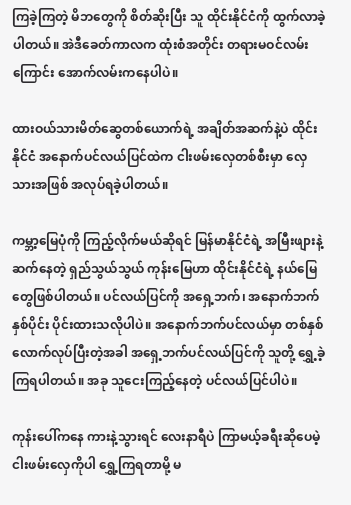ကြခဲ့ကြတဲ့ မိဘတွေကို စိတ်ဆိုးပြီး သူ ထိုင်းနိုင်ငံကို ထွက်လာခဲ့ပါတယ်။ အဲဒီခေတ်ကာလက ထုံးစံအတိုင်း တရားမဝင်လမ်းကြောင်း အောက်လမ်းကနေပါပဲ။

ထားဝယ်သားမိတ်ဆွေတစ်ယောက်ရဲ့ အချိတ်အဆက်နဲ့ပဲ ထိုင်းနိုင်ငံ အနောက်ပင်လယ်ပြင်ထဲက ငါးဖမ်းလှေတစ်စီးမှာ လှေသားအဖြစ် အလုပ်ရခဲ့ပါတယ်။

ကမ္ဘာ့မြေပုံကို ကြည့်လိုက်မယ်ဆိုရင် မြန်မာနိုင်ငံရဲ့ အမြီးဖျားနဲ့ဆက်နေတဲ့ ရှည်သွယ်သွယ် ကုန်းမြေဟာ ထိုင်းနိုင်ငံရဲ့ နယ်မြေတွေဖြစ်ပါတယ်။ ပင်လယ်ပြင်ကို အရှေ့ဘက်၊ အနောက်ဘက် နှစ်ပိုင်း ပိုင်းထားသလိုပါပဲ။ အနောက်ဘက်ပင်လယ်မှာ တစ်နှစ်လောက်လုပ်ပြီးတဲ့အခါ အရှေ့ဘက်ပင်လယ်ပြင်ကို သူတို့ ရွှေ့ခဲ့ကြရပါတယ်။ အခု သူငေးကြည့်နေတဲ့ ပင်လယ်ပြင်ပါပဲ။

ကုန်းပေါ်ကနေ ကားနဲ့သွားရင် လေးနာရီပဲ ကြာမယ့်ခရီးဆိုပေမဲ့ ငါးဖမ်းလှေကိုပါ ရွှေ့ကြရတာမို့ မ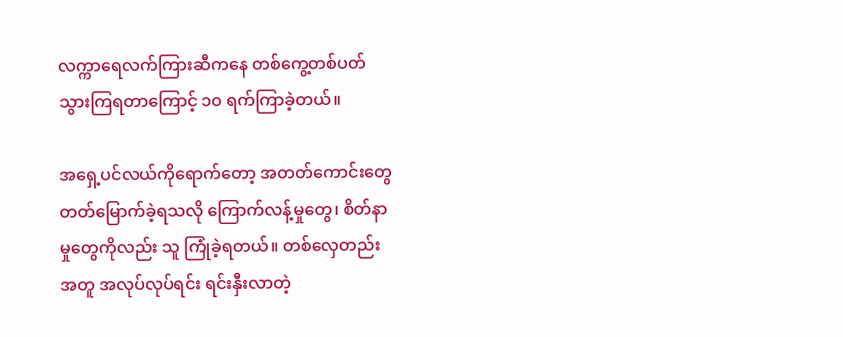လက္ကာရေလက်ကြားဆီကနေ တစ်ကွေ့တစ်ပတ်သွားကြရတာကြောင့် ၁၀ ရက်ကြာခဲ့တယ်။

အရှေ့ပင်လယ်ကိုရောက်တော့ အတတ်ကောင်းတွေ တတ်မြောက်ခဲ့ရသလို ကြောက်လန့်မှုတွေ၊ စိတ်နာမှုတွေကိုလည်း သူ ကြုံခဲ့ရတယ်။ တစ်လှေတည်းအတူ အလုပ်လုပ်ရင်း ရင်းနှီးလာတဲ့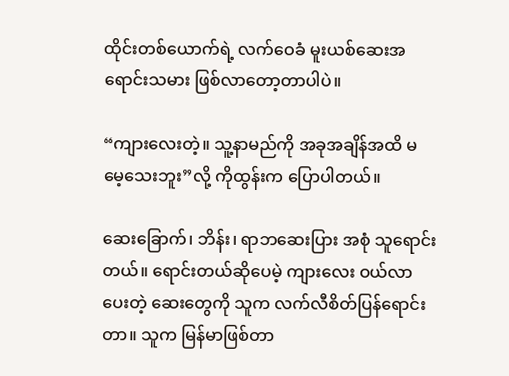ထိုင်းတစ်ယောက်ရဲ့ လက်ဝေခံ မူးယစ်ဆေးအရောင်းသမား ဖြစ်လာတော့တာပါပဲ။

“ကျားလေးတဲ့။ သူ့နာမည်ကို အခုအချိန်အထိ မမေ့သေးဘူး”လို့ ကိုထွန်းက ပြောပါတယ်။

ဆေးခြောက်၊ ဘိန်း၊ ရာဘဆေးပြား အစုံ သူရောင်းတယ်။ ရောင်းတယ်ဆိုပေမဲ့ ကျားလေး ဝယ်လာပေးတဲ့ ဆေးတွေကို သူက လက်လီစိတ်ပြန်ရောင်းတာ။ သူက မြန်မာဖြစ်တာ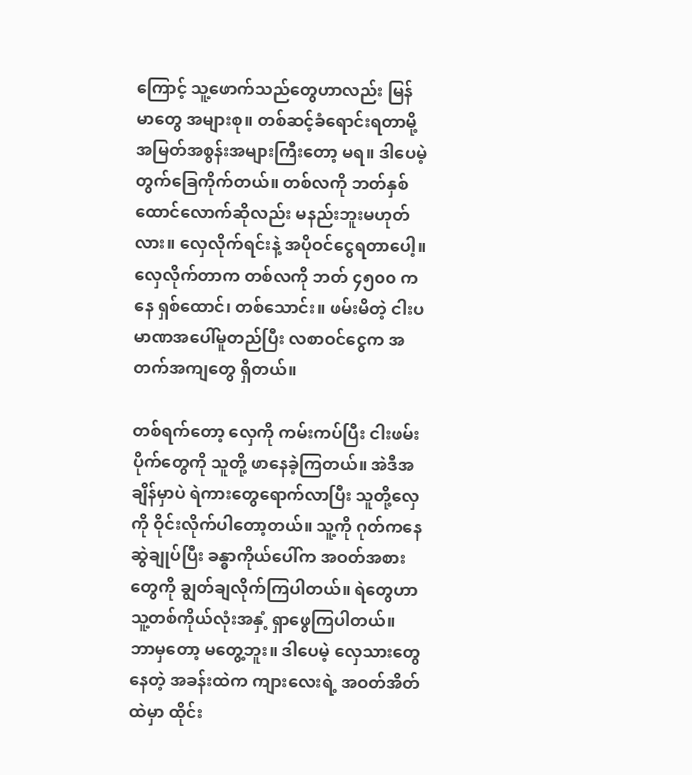ကြောင့် သူ့ဖောက်သည်တွေဟာလည်း မြန်မာတွေ အများစု။ တစ်ဆင့်ခံရောင်းရတာမို့ အမြတ်အစွန်းအများကြီးတော့ မရ။ ဒါပေမဲ့ တွက်ခြေကိုက်တယ်။ တစ်လကို ဘတ်နှစ်ထောင်လောက်ဆိုလည်း မနည်းဘူးမဟုတ်လား။ လှေလိုက်ရင်းနဲ့ အပိုဝင်ငွေရတာပေါ့။ လှေလိုက်တာက တစ်လကို ဘတ် ၄၅၀၀ ကနေ ရှစ်ထောင်၊ တစ်သောင်း။ ဖမ်းမိတဲ့ ငါးပမာဏအပေါ်မူတည်ပြီး လစာဝင်ငွေက အတက်အကျတွေ ရှိတယ်။

တစ်ရက်တော့ လှေကို ကမ်းကပ်ပြီး ငါးဖမ်းပိုက်တွေကို သူတို့ ဖာနေခဲ့ကြတယ်။ အဲဒီအချိန်မှာပဲ ရဲကားတွေရောက်လာပြီး သူတို့လှေကို ဝိုင်းလိုက်ပါတော့တယ်။ သူ့ကို ဂုတ်ကနေ ဆွဲချုပ်ပြီး ခန္ဓာကိုယ်ပေါ်က အဝတ်အစားတွေကို ချွတ်ချလိုက်ကြပါတယ်။ ရဲတွေဟာ သူ့တစ်ကိုယ်လုံးအနှံ့ ရှာဖွေကြပါတယ်။ ဘာမှတော့ မတွေ့ဘူး။ ဒါပေမဲ့ လှေသားတွေနေတဲ့ အခန်းထဲက ကျားလေးရဲ့ အဝတ်အိတ်ထဲမှာ ထိုင်း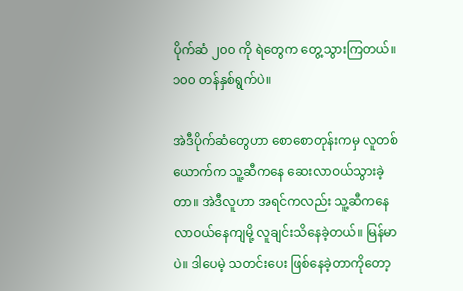ပိုက်ဆံ ၂၀၀ ကို ရဲတွေက တွေ့သွားကြတယ်။ ၁၀၀ တန်နှစ်ရွက်ပဲ။

အဲဒီပိုက်ဆံတွေဟာ စောစောတုန်းကမှ လူတစ်ယောက်က သူ့ဆီကနေ ဆေးလာဝယ်သွားခဲ့တာ။ အဲဒီလူဟာ အရင်ကလည်း သူ့ဆီကနေ လာဝယ်နေကျမို့ လူချင်းသိနေခဲ့တယ်။ မြန်မာပဲ။ ဒါပေမဲ့ သတင်းပေး ဖြစ်နေခဲ့တာကိုတော့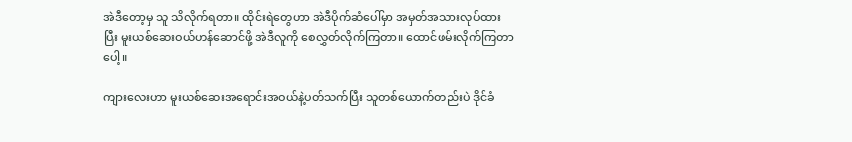အဲဒီတော့မှ သူ သိလိုက်ရတာ။ ထိုင်းရဲတွေဟာ အဲဒီပိုက်ဆံပေါ်မှာ အမှတ်အသားလုပ်ထားပြီး မူးယစ်ဆေးဝယ်ဟန်ဆောင်ဖို့ အဲဒီလူကို စေလွှတ်လိုက်ကြတာ။ ထောင်ဖမ်းလိုက်ကြတာပေါ့။

ကျားလေးဟာ မူးယစ်ဆေးအရောင်းအဝယ်နဲ့ပတ်သက်ပြီး သူတစ်ယောက်တည်းပဲ ဒိုင်ခံ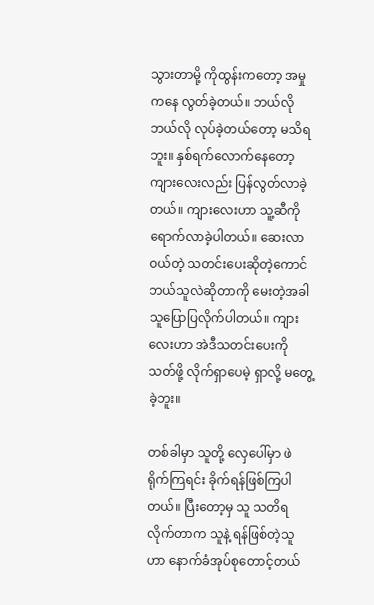သွားတာမို့ ကိုထွန်းကတော့ အမှုကနေ လွတ်ခဲ့တယ်။ ဘယ်လိုဘယ်လို လုပ်ခဲ့တယ်တော့ မသိရဘူး။ နှစ်ရက်လောက်နေတော့ ကျားလေးလည်း ပြန်လွတ်လာခဲ့တယ်။ ကျားလေးဟာ သူ့ဆီကို ရောက်လာခဲ့ပါတယ်။ ဆေးလာဝယ်တဲ့ သတင်းပေးဆိုတဲ့ကောင် ဘယ်သူလဲဆိုတာကို မေးတဲ့အခါ သူပြောပြလိုက်ပါတယ်။ ကျားလေးဟာ အဲဒီသတင်းပေးကို သတ်ဖို့ လိုက်ရှာပေမဲ့ ရှာလို့ မတွေ့ခဲ့ဘူး။

တစ်ခါမှာ သူတို့ လှေပေါ်မှာ ဖဲရိုက်ကြရင်း ခိုက်ရန်ဖြစ်ကြပါတယ်။ ပြီးတော့မှ သူ သတိရလိုက်တာက သူနဲ့ ရန်ဖြစ်တဲ့သူဟာ နောက်ခံအုပ်စုတောင့်တယ်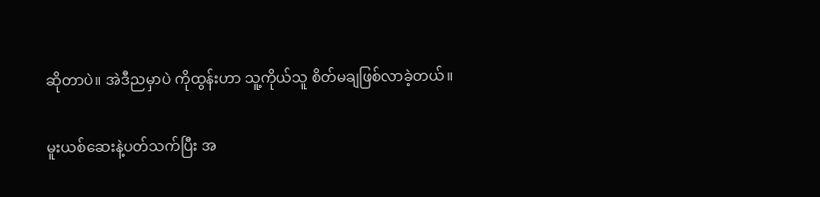ဆိုတာပဲ။ အဲဒီညမှာပဲ ကိုထွန်းဟာ သူ့ကိုယ်သူ စိတ်မချဖြစ်လာခဲ့တယ်။

မူးယစ်ဆေးနဲ့ပတ်သက်ပြီး အ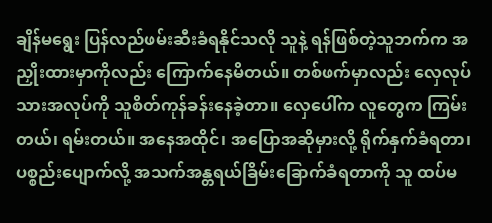ချိန်မရွေး ပြန်လည်ဖမ်းဆီးခံရနိုင်သလို သူနဲ့ ရန်ဖြစ်တဲ့သူဘက်က အညှိုးထားမှာကိုလည်း ကြောက်နေမိတယ်။ တစ်ဖက်မှာလည်း လှေလုပ်သားအလုပ်ကို သူစိတ်ကုန်ခန်းနေခဲ့တာ။ လှေပေါ်က လူတွေက ကြမ်းတယ်၊ ရမ်းတယ်။ အနေအထိုင်၊ အပြောအဆိုမှားလို့ ရိုက်နှက်ခံရတာ၊ ပစ္စည်းပျောက်လို့ အသက်အန္တရယ်ခြိမ်းခြောက်ခံရတာကို သူ ထပ်မ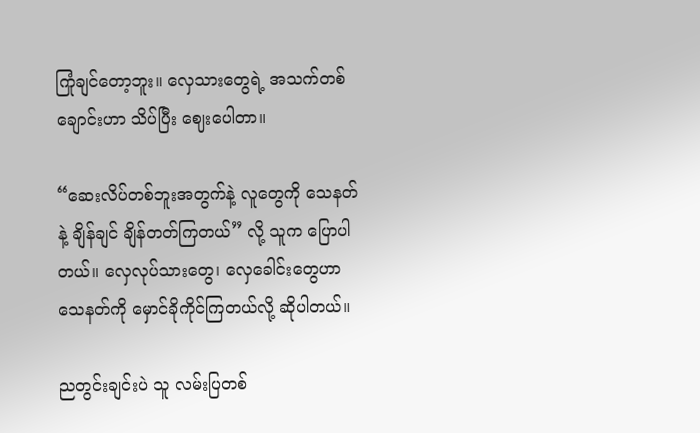ကြုံချင်တော့ဘူး။ လှေသားတွေရဲ့ အသက်တစ်ချောင်းဟာ သိပ်ပြီး ဈေးပေါတာ။

“ဆေးလိပ်တစ်ဘူးအတွက်နဲ့ လူတွေကို သေနတ်နဲ့ ချိန်ချင် ချိန်တတ်ကြတယ်” လို့ သူက ပြောပါတယ်။ လှေလုပ်သားတွေ၊ လှေခေါင်းတွေဟာ သေနတ်ကို မှောင်ခိုကိုင်ကြတယ်လို့ ဆိုပါတယ်။

ညတွင်းချင်းပဲ သူ လမ်းပြတစ်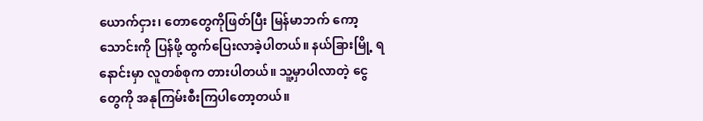ယောက်ငှား၊ တောတွေကိုဖြတ်ပြီး မြန်မာဘက် ကော့သောင်းကို ပြန်ဖို့ ထွက်ပြေးလာခဲ့ပါတယ်။ နယ်ခြားမြို့ ရနောင်းမှာ လူတစ်စုက တားပါတယ်။ သူ့မှာပါလာတဲ့ ငွေတွေကို အနုကြမ်းစီးကြပါတော့တယ်။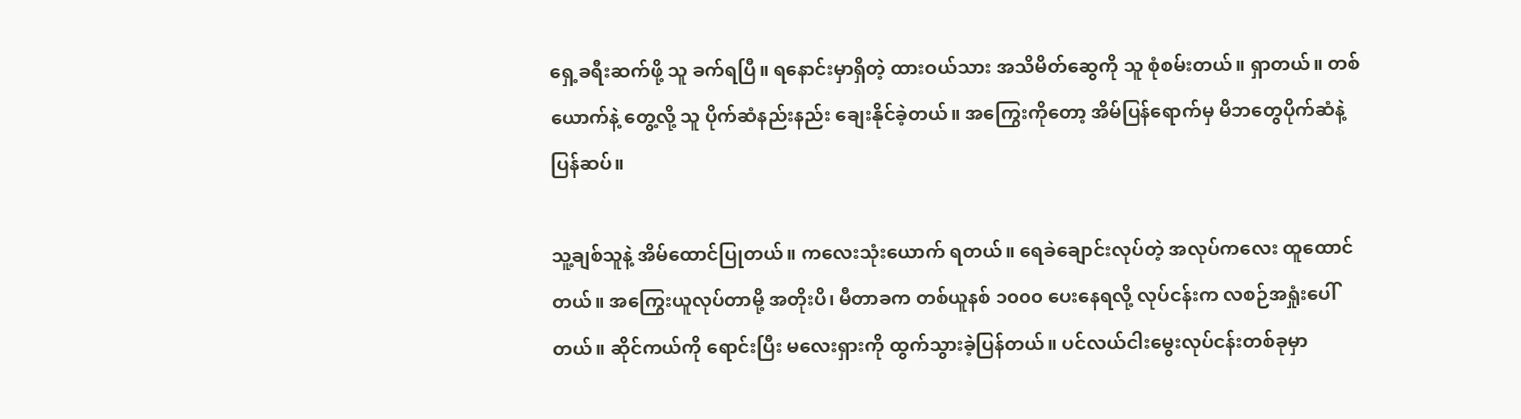ရှေ့ခရီးဆက်ဖို့ သူ ခက်ရပြီ။ ရနောင်းမှာရှိတဲ့ ထားဝယ်သား အသိမိတ်ဆွေကို သူ စုံစမ်းတယ်။ ရှာတယ်။ တစ်ယောက်နဲ့ တွေ့လို့ သူ ပိုက်ဆံနည်းနည်း ချေးနိုင်ခဲ့တယ်။ အကြွေးကိုတော့ အိမ်ပြန်ရောက်မှ မိဘတွေပိုက်ဆံနဲ့ ပြန်ဆပ်။

သူ့ချစ်သူနဲ့ အိမ်ထောင်ပြုတယ်။ ကလေးသုံးယောက် ရတယ်။ ရေခဲချောင်းလုပ်တဲ့ အလုပ်ကလေး ထူထောင်တယ်။ အကြွေးယူလုပ်တာမို့ အတိုးပိ၊ မီတာခက တစ်ယူနစ် ၁၀၀၀ ပေးနေရလို့ လုပ်ငန်းက လစဉ်အရှုံးပေါ်တယ်။ ဆိုင်ကယ်ကို ရောင်းပြီး မလေးရှားကို ထွက်သွားခဲ့ပြန်တယ်။ ပင်လယ်ငါးမွေးလုပ်ငန်းတစ်ခုမှာ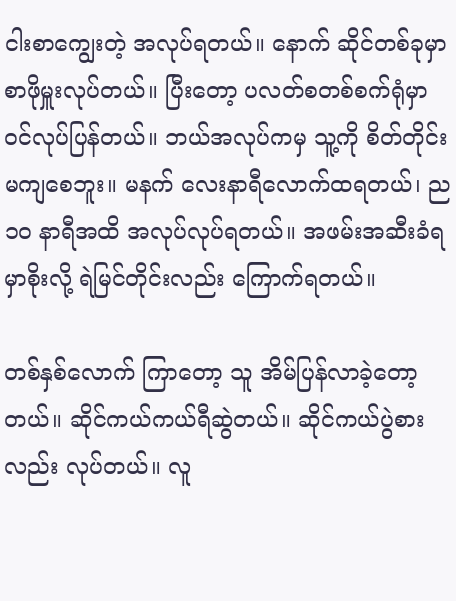ငါးစာကျွေးတဲ့ အလုပ်ရတယ်။ နောက် ဆိုင်တစ်ခုမှာ စာဖိုမှူးလုပ်တယ်။ ပြီးတော့ ပလတ်စတစ်စက်ရုံမှာ ဝင်လုပ်ပြန်တယ်။ ဘယ်အလုပ်ကမှ သူ့ကို စိတ်တိုင်းမကျစေဘူး။ မနက် လေးနာရီလောက်ထရတယ်၊ ည ၁၀ နာရီအထိ အလုပ်လုပ်ရတယ်။ အဖမ်းအဆီးခံရမှာစိုးလို့ ရဲမြင်တိုင်းလည်း ကြောက်ရတယ်။

တစ်နှစ်လောက် ကြာတော့ သူ အိမ်ပြန်လာခဲ့တော့တယ်။ ဆိုင်ကယ်ကယ်ရီဆွဲတယ်။ ဆိုင်ကယ်ပွဲစားလည်း လုပ်တယ်။ လူ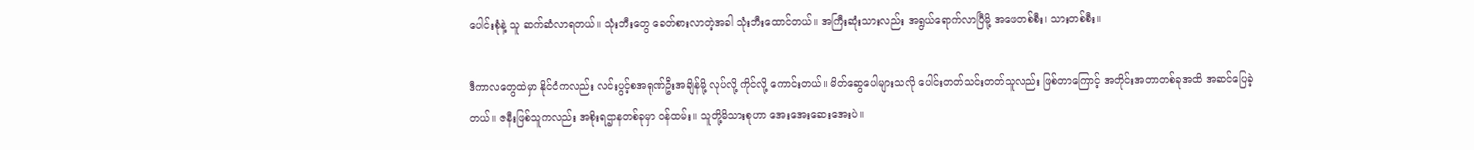ပေါင်းစုံနဲ့ သူ ဆက်ဆံလာရတယ်။ သုံးဘီးတွေ ခေတ်စားလာတဲ့အခါ သုံးဘီးထောင်တယ်။ အကြီးဆုံးသားလည်း အရွယ်ရောက်လာပြီမို့ အဖေတစ်စီး၊ သားတစ်စီး။

ဒီကာလတွေထဲမှာ နိုင်ငံကလည်း လင်းပွင့်စအရုဏ်ဦးအချိန်မို့ လုပ်လို့ ကိုင်လို့ ကောင်းတယ်။ မိတ်ဆွေပေါများသလို ပေါင်းတတ်သင်းတတ်သူလည်း ဖြစ်တာကြောင့် အတိုင်းအတာတစ်ခုအထိ အဆင်ပြေခဲ့တယ်။ ဇနီးဖြစ်သူကလည်း အစိုးရဌာနတစ်ခုမှာ ဝန်ထမ်း။ သူတို့မိသားစုဟာ အေးအေးဆေးအေးပဲ။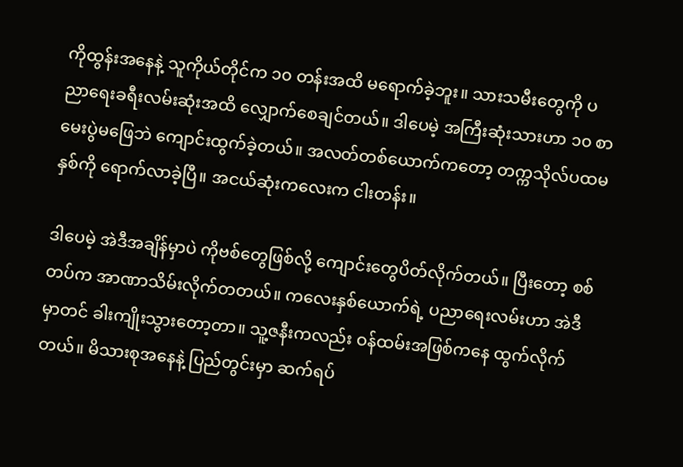ကိုထွန်းအနေနဲ့ သူကိုယ်တိုင်က ၁၀ တန်းအထိ မရောက်ခဲ့ဘူး။ သားသမီးတွေကို ပညာရေးခရီးလမ်းဆုံးအထိ လျှောက်စေချင်တယ်။ ဒါပေမဲ့ အကြီးဆုံးသားဟာ ၁၀ စာမေးပွဲမဖြေဘဲ ကျောင်းထွက်ခဲ့တယ်။ အလတ်တစ်ယောက်ကတော့ တက္ကသိုလ်ပထမနှစ်ကို ရောက်လာခဲ့ပြီ။ အငယ်ဆုံးကလေးက ငါးတန်း။

ဒါပေမဲ့ အဲဒီအချိန်မှာပဲ ကိုဗစ်တွေဖြစ်လို့ ကျောင်းတွေပိတ်လိုက်တယ်။ ပြီးတော့ စစ်တပ်က အာဏာသိမ်းလိုက်တတယ်။ ကလေးနှစ်ယောက်ရဲ့ ပညာရေးလမ်းဟာ အဲဒီမှာတင် ခါးကျိုးသွားတော့တာ။ သူ့ဇနီးကလည်း ဝန်ထမ်းအဖြစ်ကနေ ထွက်လိုက်တယ်။ မိသားစုအနေနဲ့ ပြည်တွင်းမှာ ဆက်ရပ်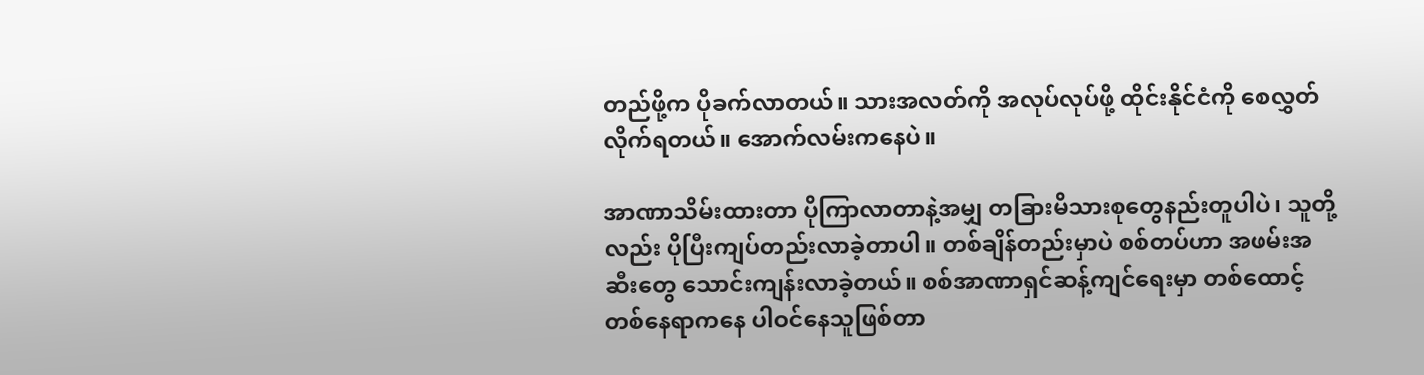တည်ဖို့က ပိုခက်လာတယ်။ သားအလတ်ကို အလုပ်လုပ်ဖို့ ထိုင်းနိုင်ငံကို စေလွှတ်လိုက်ရတယ်။ အောက်လမ်းကနေပဲ။

အာဏာသိမ်းထားတာ ပိုကြာလာတာနဲ့အမျှ တခြားမိသားစုတွေနည်းတူပါပဲ၊ သူတို့လည်း ပိုပြီးကျပ်တည်းလာခဲ့တာပါ။ တစ်ချိန်တည်းမှာပဲ စစ်တပ်ဟာ အဖမ်းအဆီးတွေ သောင်းကျန်းလာခဲ့တယ်။ စစ်အာဏာရှင်ဆန့်ကျင်ရေးမှာ တစ်ထောင့်တစ်နေရာကနေ ပါဝင်နေသူဖြစ်တာ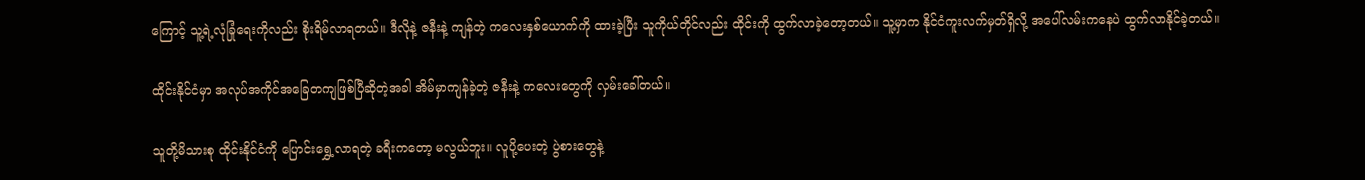ကြောင့် သူ့ရဲ့လုံခြုံရေးကိုလည်း စိုးရိမ်လာရတယ်။ ဒီလိုနဲ့ ဇနီးနဲ့ ကျန်တဲ့ ကလေးနှစ်ယောက်ကို ထားခဲ့ပြီး သူကိုယ်တိုင်လည်း ထိုင်းကို ထွက်လာခဲ့တော့တယ်။ သူ့မှာက နိုင်ငံကူးလက်မှတ်ရှိလို့ အပေါ်လမ်းကနေပဲ ထွက်လာနိုင်ခဲ့တယ်။

ထိုင်းနိုင်ငံမှာ အလုပ်အကိုင်အခြေတကျဖြစ်ပြီဆိုတဲ့အခါ အိမ်မှာကျန်ခဲ့တဲ့ ဇနီးနဲ့ ကလေးတွေကို လှမ်းခေါ်တယ်။

သူတို့မိသားစု ထိုင်းနိုင်ငံကို ပြောင်းရွှေ့လာရတဲ့ ခရီးကတော့ မလွယ်ဘူး။ လူပို့ပေးတဲ့ ပွဲစားတွေနဲ့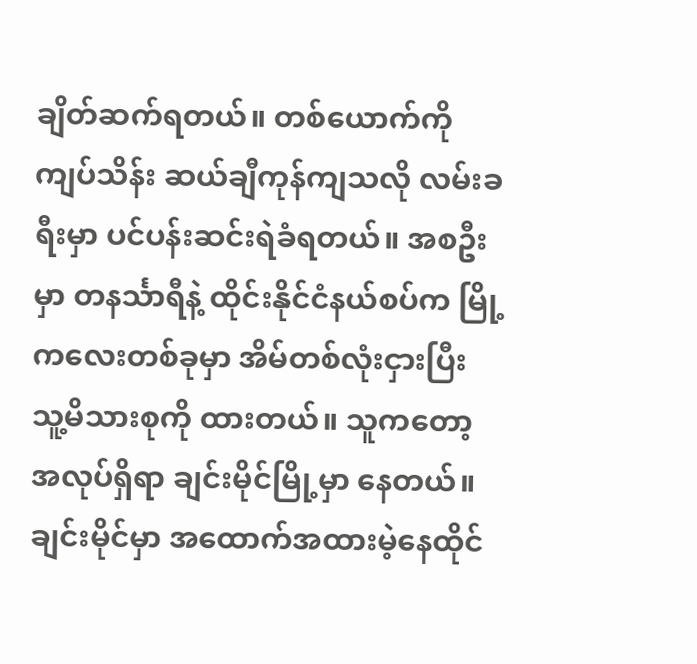ချိတ်ဆက်ရတယ်။ တစ်ယောက်ကို ကျပ်သိန်း ဆယ်ချီကုန်ကျသလို လမ်းခရီးမှာ ပင်ပန်းဆင်းရဲခံရတယ်။ အစဦးမှာ တနင်္သာရီနဲ့ ထိုင်းနိုင်ငံနယ်စပ်က မြို့ကလေးတစ်ခုမှာ အိမ်တစ်လုံးငှားပြီး သူ့မိသားစုကို ထားတယ်။ သူကတော့ အလုပ်ရှိရာ ချင်းမိုင်မြို့မှာ နေတယ်။ ချင်းမိုင်မှာ အထောက်အထားမဲ့နေထိုင်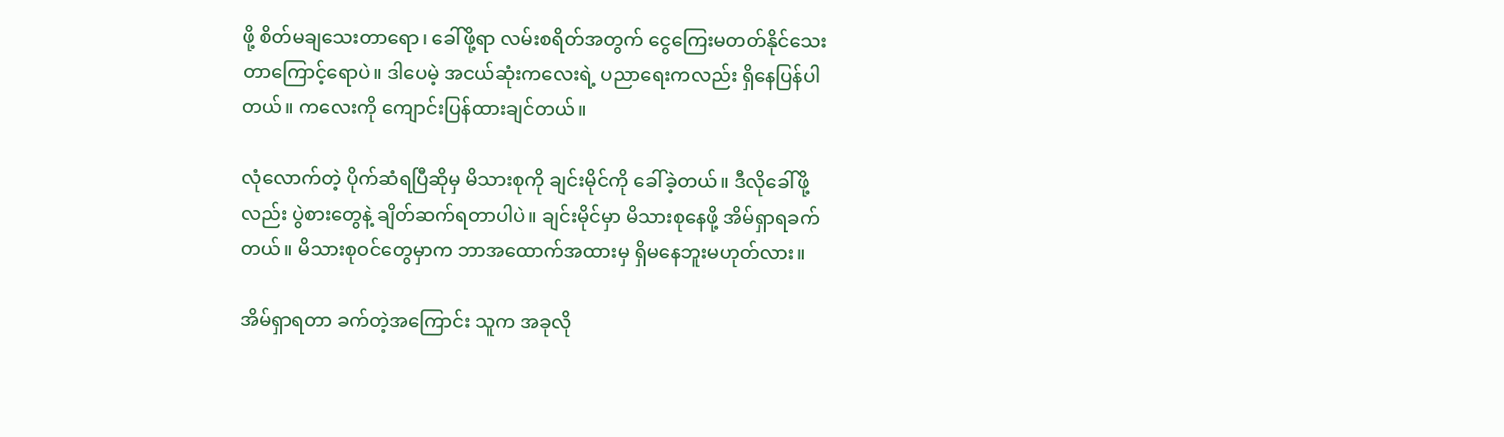ဖို့ စိတ်မချသေးတာရော၊ ခေါ်ဖို့ရာ လမ်းစရိတ်အတွက် ငွေကြေးမတတ်နိုင်သေးတာကြောင့်ရောပဲ။ ဒါပေမဲ့ အငယ်ဆုံးကလေးရဲ့ ပညာရေးကလည်း ရှိနေပြန်ပါတယ်။ ကလေးကို ကျောင်းပြန်ထားချင်တယ်။

လုံလောက်တဲ့ ပိုက်ဆံရပြီဆိုမှ မိသားစုကို ချင်းမိုင်ကို ခေါ်ခဲ့တယ်။ ဒီလိုခေါ်ဖို့လည်း ပွဲစားတွေနဲ့ ချိတ်ဆက်ရတာပါပဲ။ ချင်းမိုင်မှာ မိသားစုနေဖို့ အိမ်ရှာရခက်တယ်။ မိသားစုဝင်တွေမှာက ဘာအထောက်အထားမှ ရှိမနေဘူးမဟုတ်လား။

အိမ်ရှာရတာ ခက်တဲ့အကြောင်း သူက အခုလို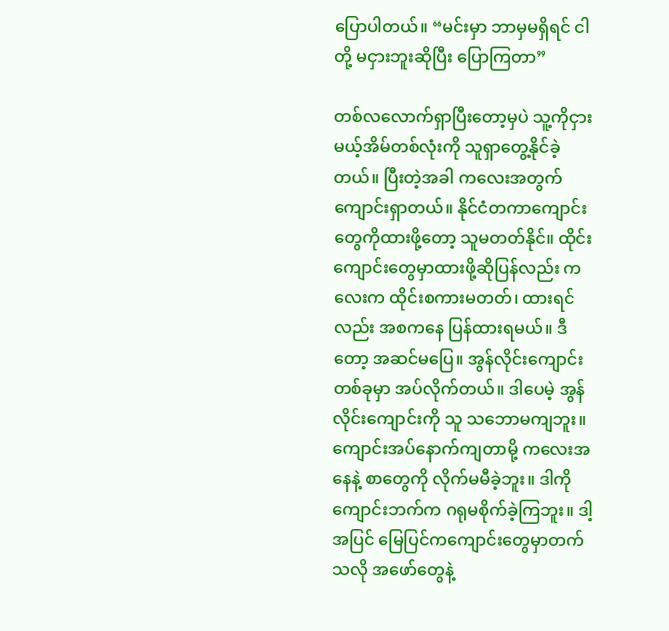ပြောပါတယ်။ “မင်းမှာ ဘာမှမရှိရင် ငါတို့ မငှားဘူးဆိုပြီး ပြောကြတာ”

တစ်လလောက်ရှာပြီးတော့မှပဲ သူ့ကိုငှားမယ့်အိမ်တစ်လုံးကို သူရှာတွေ့နိုင်ခဲ့တယ်။ ပြီးတဲ့အခါ ကလေးအတွက် ကျောင်းရှာတယ်။ နိုင်ငံတကာကျောင်းတွေကိုထားဖို့တော့ သူမတတ်နိုင်။ ထိုင်းကျောင်းတွေမှာထားဖို့ဆိုပြန်လည်း ကလေးက ထိုင်းစကားမတတ်၊ ထားရင်လည်း အစကနေ ပြန်ထားရမယ်။ ဒီတော့ အဆင်မပြေ။ အွန်လိုင်းကျောင်းတစ်ခုမှာ အပ်လိုက်တယ်။ ဒါပေမဲ့ အွန်လိုင်းကျောင်းကို သူ သဘောမကျဘူး။ ကျောင်းအပ်နောက်ကျတာမို့ ကလေးအနေနဲ့ စာတွေကို လိုက်မမီခဲ့ဘူး။ ဒါကို ကျောင်းဘက်က ဂရုမစိုက်ခဲ့ကြဘူး။ ဒါ့အပြင် မြေပြင်ကကျောင်းတွေမှာတက်သလို အဖော်တွေနဲ့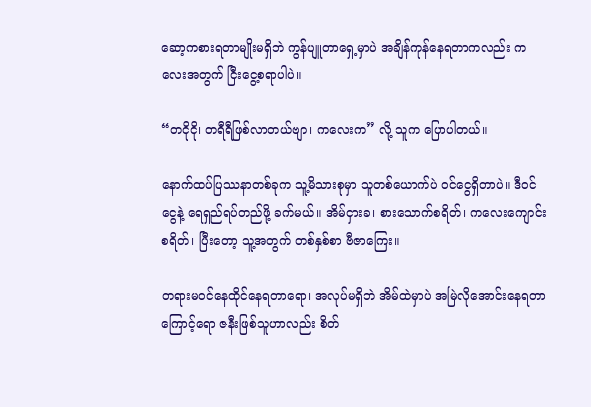ဆော့ကစားရတာမျိုးမရှိဘဲ ကွန်ပျူတာရှေ့မှာပဲ အချိန်ကုန်နေရတာကလည်း ကလေးအတွက် ငြီးငွေ့စရာပါပဲ။

“တငိုငို၊ တရီရီဖြစ်လာတယ်ဗျာ၊ ကလေးက” လို့ သူက ပြောပါတယ်။

နောက်ထပ်ပြဿနာတစ်ခုက သူ့မိသားစုမှာ သူတစ်ယောက်ပဲ ဝင်ငွေရှိတာပဲ။ ဒီဝင်ငွေနဲ့ ရေရှည်ရပ်တည်ဖို့ ခက်မယ်။ အိမ်ငှားခ၊ စားသောက်စရိတ်၊ ကလေးကျောင်းစရိတ်၊ ပြီးတော့ သူ့အတွက် တစ်နှစ်စာ ဗီဇာကြေး။

တရားမဝင်နေထိုင်နေရတာရော၊ အလုပ်မရှိဘဲ အိမ်ထဲမှာပဲ အမြဲလိုအောင်းနေရတာကြောင့်ရော ဇနီးဖြစ်သူဟာလည်း စိတ်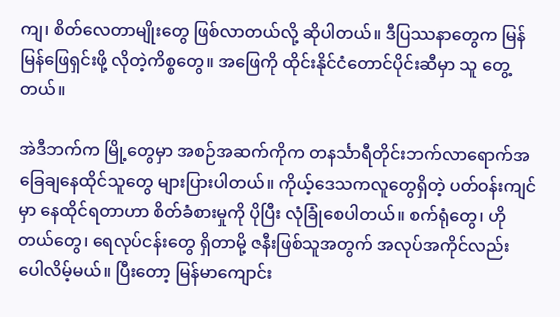ကျ၊ စိတ်လေတာမျိုးတွေ ဖြစ်လာတယ်လို့ ဆိုပါတယ်။ ဒီပြဿနာတွေက မြန်မြန်ဖြေရှင်းဖို့ လိုတဲ့ကိစ္စတွေ။ အဖြေကို ထိုင်းနိုင်ငံတောင်ပိုင်းဆီမှာ သူ တွေ့တယ်။

အဲဒီဘက်က မြို့တွေမှာ အစဉ်အဆက်ကိုက တနင်္သာရီတိုင်းဘက်လာရောက်အခြေချနေထိုင်သူတွေ များပြားပါတယ်။ ကိုယ့်ဒေသကလူတွေရှိတဲ့ ပတ်ဝန်းကျင်မှာ နေထိုင်ရတာဟာ စိတ်ခံစားမှုကို ပိုပြီး လုံခြုံစေပါတယ်။ စက်ရုံတွေ၊ ဟိုတယ်တွေ၊ ရေလုပ်ငန်းတွေ ရှိတာမို့ ဇနီးဖြစ်သူအတွက် အလုပ်အကိုင်လည်း ပေါလိမ့်မယ်။ ပြီးတော့ မြန်မာကျောင်း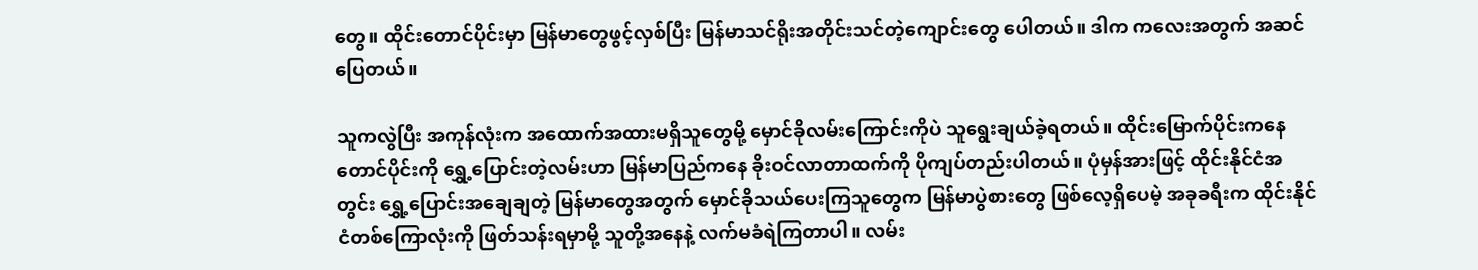တွေ။ ထိုင်းတောင်ပိုင်းမှာ မြန်မာတွေဖွင့်လှစ်ပြီး မြန်မာသင်ရိုးအတိုင်းသင်တဲ့ကျောင်းတွေ ပေါတယ်။ ဒါက ကလေးအတွက် အဆင်ပြေတယ်။

သူကလွဲပြီး အကုန်လုံးက အထောက်အထားမရှိသူတွေမို့ မှောင်ခိုလမ်းကြောင်းကိုပဲ သူရွေးချယ်ခဲ့ရတယ်။ ထိုင်းမြောက်ပိုင်းကနေ တောင်ပိုင်းကို ရွှေ့ပြောင်းတဲ့လမ်းဟာ မြန်မာပြည်ကနေ ခိုးဝင်လာတာထက်ကို ပိုကျပ်တည်းပါတယ်။ ပုံမှန်အားဖြင့် ထိုင်းနိုင်ငံအတွင်း ရွှေ့ပြောင်းအချေချတဲ့ မြန်မာတွေအတွက် မှောင်ခိုသယ်ပေးကြသူတွေက မြန်မာပွဲစားတွေ ဖြစ်လေ့ရှိပေမဲ့ အခုခရီးက ထိုင်းနိုင်ငံတစ်ကြောလုံးကို ဖြတ်သန်းရမှာမို့ သူတို့အနေနဲ့ လက်မခံရဲကြတာပါ။ လမ်း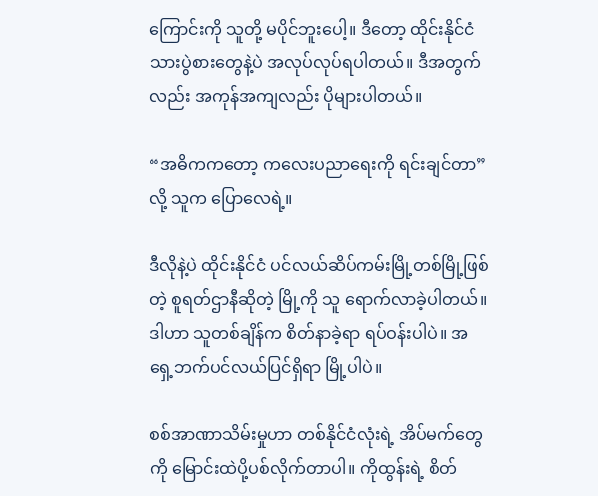ကြောင်းကို သူတို့ မပိုင်ဘူးပေါ့။ ဒီတော့ ထိုင်းနိုင်ငံသားပွဲစားတွေနဲ့ပဲ အလုပ်လုပ်ရပါတယ်။ ဒီအတွက်လည်း အကုန်အကျလည်း ပိုများပါတယ်။

“အဓိကကတော့ ကလေးပညာရေးကို ရင်းချင်တာ” လို့ သူက ပြောလေရဲ့။

ဒီလိုနဲ့ပဲ ထိုင်းနိုင်ငံ ပင်လယ်ဆိပ်ကမ်းမြို့တစ်မြို့ဖြစ်တဲ့ စူရတ်ဌာနီဆိုတဲ့ မြို့ကို သူ ရောက်လာခဲ့ပါတယ်။ ဒါဟာ သူတစ်ချိန်က စိတ်နာခဲ့ရာ ရပ်ဝန်းပါပဲ။ အရှေ့ဘက်ပင်လယ်ပြင်ရှိရာ မြို့ပါပဲ။

စစ်အာဏာသိမ်းမှုဟာ တစ်နိုင်ငံလုံးရဲ့ အိပ်မက်တွေကို မြောင်းထဲပို့ပစ်လိုက်တာပါ။ ကိုထွန်းရဲ့ စိတ်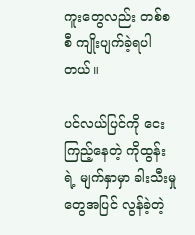ကူးတွေလည်း တစ်စစီ ကျိုးပျက်ခဲ့ရပါတယ်။

ပင်လယ်ပြင်ကို ငေးကြည့်နေတဲ့ ကိုထွန်းရဲ့ မျက်နှာမှာ ခါးသီးမှုတွေအပြင် လွန်ခဲ့တဲ့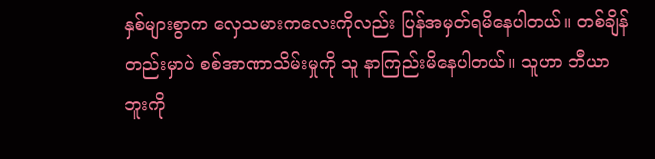နှစ်များစွာက လှေသမားကလေးကိုလည်း ပြန်အမှတ်ရမိနေပါတယ်။ တစ်ချိန်တည်းမှာပဲ စစ်အာဏာသိမ်းမှုကို သူ နာကြည်းမိနေပါတယ်။ သူဟာ ဘီယာဘူးကို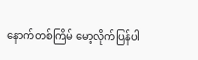နောက်တစ်ကြိမ် မော့လိုက်ပြန်ပါ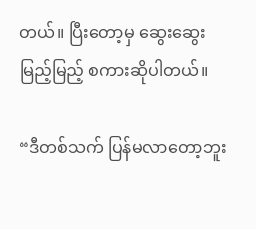တယ်။ ပြီးတော့မှ ဆွေးဆွေးမြည့်မြည့် စကားဆိုပါတယ်။

“ဒီတစ်သက် ပြန်မလာတော့ဘူး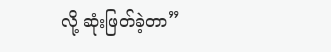လို့ ဆုံးဖြတ်ခဲ့တာ”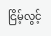ငြိမ့်လွင့်